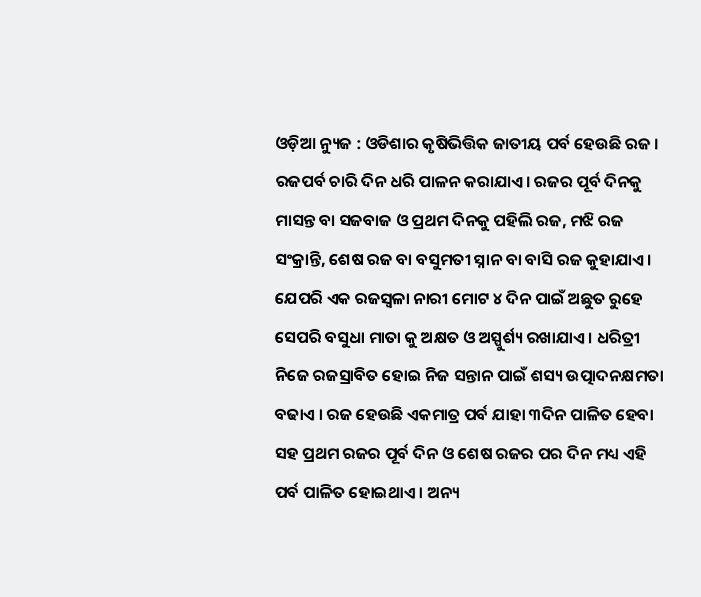ଓଡ଼ିଆ ନ୍ୟୁଜ : ଓଡିଶାର କୃଷିଭିତ୍ତିକ ଜାତୀୟ ପର୍ବ ହେଉଛି ରଜ । ରଜପର୍ବ ଚାରି ଦିନ ଧରି ପାଳନ କରାଯାଏ। ରଜର ପୂର୍ବ ଦିନକୁ ମାସନ୍ତ ବା ସଜବାଜ ଓ ପ୍ରଥମ ଦିନକୁ ପହିଲି ରଜ, ମଝି ରଜ ସଂକ୍ରାନ୍ତି, ଶେଷ ରଜ ବା ବସୁମତୀ ସ୍ନାନ ବା ବାସି ରଜ କୁହାଯାଏ । ଯେପରି ଏକ ରଜସ୍ଵଳା ନାରୀ ମୋଟ ୪ ଦିନ ପାଇଁ ଅଛୁତ ରୁହେ ସେପରି ବସୁଧା ମାତା କୁ ଅକ୍ଷତ ଓ ଅସ୍ପୁର୍ଶ୍ୟ ରଖାଯାଏ । ଧରିତ୍ରୀ ନିଜେ ରଜସ୍ରାବିତ ହୋଇ ନିଜ ସନ୍ତାନ ପାଇଁ ଶସ୍ୟ ଉତ୍ପାଦନକ୍ଷମତା ବଢାଏ । ରଜ ହେଉଛି ଏକମାତ୍ର ପର୍ବ ଯାହା ୩ଦିନ ପାଳିତ ହେବା ସହ ପ୍ରଥମ ରଜର ପୂର୍ବ ଦିନ ଓ ଶେଷ ରଜର ପର ଦିନ ମଧ୍ୟ ଏହି ପର୍ବ ପାଳିତ ହୋଇଥାଏ । ଅନ୍ୟ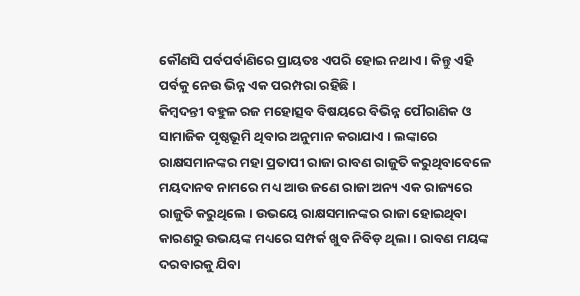କୌଣସି ପର୍ବପର୍ବାଣିରେ ପ୍ରାୟତଃ ଏପରି ହୋଇ ନଥାଏ । କିନ୍ତୁ ଏହି ପର୍ବକୁ ନେଉ ଭିନ୍ନ ଏକ ପରମ୍ପରା ରହିଛି ।
କିମ୍ବଦନ୍ତୀ ବହୁଳ ରଜ ମହୋତ୍ସବ ବିଷୟରେ ବିଭିନ୍ନ ପୌରାଣିକ ଓ ସାମାଜିକ ପୃଷ୍ଠଭୂମି ଥିବାର ଅନୁମାନ କରାଯାଏ । ଲଙ୍କାରେ ରାକ୍ଷସମାନଙ୍କର ମହା ପ୍ରତାପୀ ରାଜା ରାବଣ ରାଜୁତି କରୁଥିବାବେଳେ ମୟଦାନବ ନାମରେ ମଧ୍ୟ ଆଉ ଜଣେ ରାଜା ଅନ୍ୟ ଏକ ରାଜ୍ୟରେ ରାଜୁତି କରୁଥିଲେ । ଉଭୟେ ରାକ୍ଷସମାନଙ୍କର ରାଜା ହୋଇଥିବା କାରଣରୁ ଉଭୟଙ୍କ ମଧ୍ୟରେ ସମ୍ପର୍କ ଖୁବ ନିବିଡ଼ ଥିଲା । ରାବଣ ମୟଙ୍କ ଦରବାରକୁ ଯିବା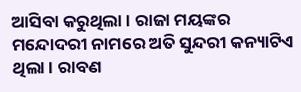ଆସିବା କରୁଥିଲା । ରାଜା ମୟଙ୍କର ମନ୍ଦୋଦରୀ ନାମରେ ଅତି ସୁନ୍ଦରୀ କନ୍ୟାଟିଏ ଥିଲା । ରାବଣ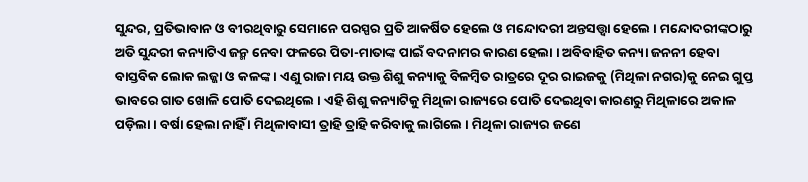ସୁନ୍ଦର, ପ୍ରତିଭାବାନ ଓ ବୀରଥିବାରୁ ସେମାନେ ପରସ୍ପର ପ୍ରତି ଆକର୍ଷିତ ହେଲେ ଓ ମନ୍ଦୋଦରୀ ଅନ୍ତସତ୍ତ୍ୱା ହେଲେ । ମନ୍ଦୋଦରୀଙ୍କଠାରୁ ଅତି ସୁନ୍ଦରୀ କନ୍ୟାଟିଏ ଜନ୍ମ ନେବା ଫଳରେ ପିତା-ମାତାଙ୍କ ପାଇଁ ବଦନାମର କାରଣ ହେଲା । ଅବିବାହିତ କନ୍ୟା ଜନନୀ ହେବା ବାସ୍ତବିକ ଲୋକ ଲଜ୍ଜା ଓ କଳଙ୍କ । ଏଣୁ ରାଜା ମୟ ଉକ୍ତ ଶିଶୁ କନ୍ୟାକୁ ବିଳମ୍ବିତ ରାତ୍ରରେ ଦୂର ରାଇଜକୁ (ମିଥିଳା ନଗର)କୁ ନେଇ ଗୁପ୍ତ ଭାବରେ ଗାତ ଖୋଳି ପୋତି ଦେଇଥିଲେ । ଏହି ଶିଶୁ କନ୍ୟାଟିକୁ ମିଥିଳା ରାଜ୍ୟରେ ପୋତି ଦେଇଥିବା କାରଣରୁ ମିଥିଳାରେ ଅକାଳ ପଡ଼ିଲା । ବର୍ଷା ହେଲା ନାହିଁ । ମିଥିଳାବାସୀ ତ୍ରାହି ତ୍ରାହି କରିବାକୁ ଲାଗିଲେ । ମିଥିଳା ରାଜ୍ୟର ଜଣେ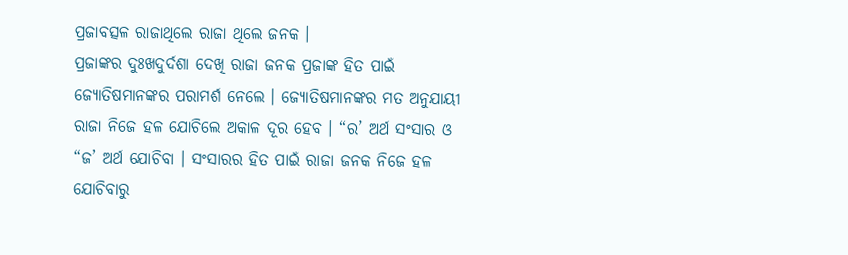ପ୍ରଜାବତ୍ସଳ ରାଜାଥିଲେ ରାଜା ଥିଲେ ଜନକ ।
ପ୍ରଜାଙ୍କର ଦୁଃଖଦୁର୍ଦଶା ଦେଖି ରାଜା ଜନକ ପ୍ରଜାଙ୍କ ହିତ ପାଇଁ ଜ୍ୟୋତିଷମାନଙ୍କର ପରାମର୍ଶ ନେଲେ । ଜ୍ୟୋତିଷମାନଙ୍କର ମତ ଅନୁଯାୟୀ ରାଜା ନିଜେ ହଳ ଯୋଚିଲେ ଅକାଳ ଦୂର ହେବ । “ର’ ଅର୍ଥ ସଂସାର ଓ “ଜ’ ଅର୍ଥ ଯୋଚିବା । ସଂସାରର ହିତ ପାଇଁ ରାଜା ଜନକ ନିଜେ ହଳ ଯୋଚିବାରୁ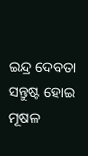ଇନ୍ଦ୍ର ଦେବତା ସନ୍ତୁଷ୍ଟ ହୋଇ ମୂଷଳ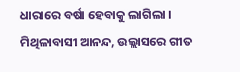ଧାରାରେ ବର୍ଷା ହେବାକୁ ଲାଗିଲା । ମିଥିଳାବାସୀ ଆନନ୍ଦ, ଉଲ୍ଲାସରେ ଗୀତ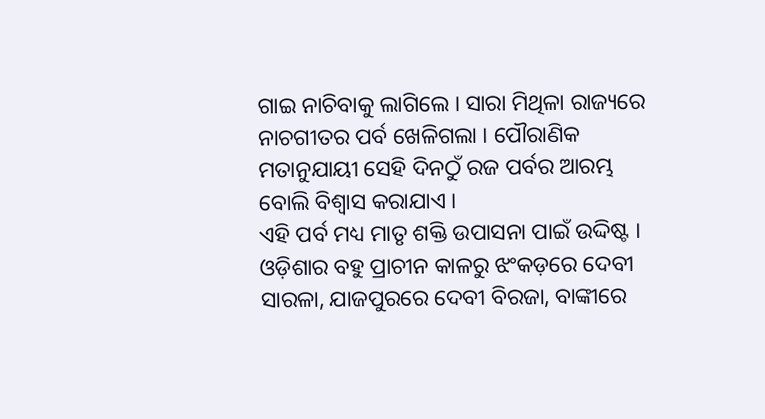ଗାଇ ନାଚିବାକୁ ଲାଗିଲେ । ସାରା ମିଥିଳା ରାଜ୍ୟରେ ନାଚଗୀତର ପର୍ବ ଖେଳିଗଲା । ପୌରାଣିକ ମତାନୁଯାୟୀ ସେହି ଦିନଠୁଁ ରଜ ପର୍ବର ଆରମ୍ଭ ବୋଲି ବିଶ୍ୱାସ କରାଯାଏ ।
ଏହି ପର୍ବ ମଧ୍ୟ ମାତୃ ଶକ୍ତି ଉପାସନା ପାଇଁ ଉଦ୍ଦିଷ୍ଟ । ଓଡ଼ିଶାର ବହୁ ପ୍ରାଚୀନ କାଳରୁ ଝଂକଡ଼ରେ ଦେବୀ ସାରଳା, ଯାଜପୁରରେ ଦେବୀ ବିରଜା, ବାଙ୍କୀରେ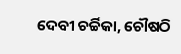ଦେବୀ ଚର୍ଚ୍ଚିକା, ଚୌଷଠି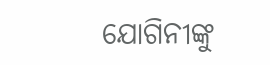ଯୋଗିନୀଙ୍କୁ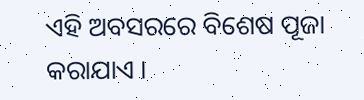ଏହି ଅବସରରେ ବିଶେଷ ପୂଜା କରାଯାଏ ।